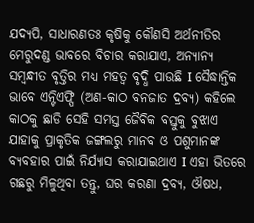ଯଦ୍ୟପି, ସାଧାରଣତଃ କୃଷିକୁ କୌଣସି ଅର୍ଥନୀତିର ମେରୁଦଣ୍ଡ ଭାବରେ ବିଚାର କରାଯାଏ, ଅନ୍ୟାନ୍ୟ ସମ୍ବନ୍ଧୀତ ବୃତ୍ତିର ମଧ୍ୟ ମହତ୍ୱ ବୃଦ୍ଧି ପାଉଛି I ସୈଦ୍ଧାନ୍ତିକ ଭାବେ ଏନ୍ଟିଏଫ୍ପି (ଅଣ-କାଠ ବନଜାତ ଦ୍ରବ୍ୟ) କହିଲେ କାଠକୁ ଛାଡି ସେହି ସମସ୍ତ ଜୈବିକ ବସ୍ତୁକୁ ବୁଝାଏ ଯାହାକୁ ପ୍ରାକୃତିକ ଜଙ୍ଗଲରୁ ମାନବ ଓ ପଶୁମାନଙ୍କ ବ୍ୟବହାର ପାଇଁ ନିର୍ଯ୍ୟାସ କରାଯାଇଥାଏ I ଏହା ଭିତରେ ଗଛରୁ ମିଳୁଥିବା ତନ୍ତୁ, ଘର କରଣା ଦ୍ରବ୍ୟ, ଔଷଧ,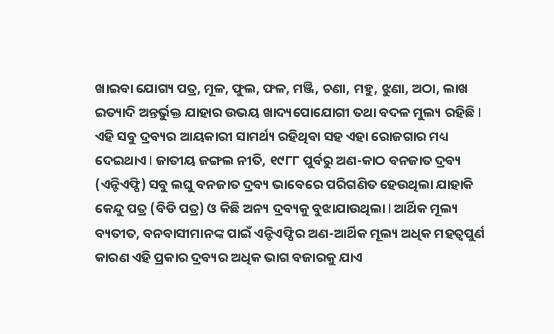ଖାଇବା ଯୋଗ୍ୟ ପତ୍ର, ମୂଳ, ଫୁଲ, ଫଳ, ମଞ୍ଜି, ଚଣା, ମହୁ, ଝୁଣା, ଅଠା, ଲାଖ ଇତ୍ୟାଦି ଅନ୍ତର୍ଭୁକ୍ତ ଯାହାର ଉଭୟ ଖାଦ୍ୟପୋଯୋଗୀ ତଥା ବଦଳ ମୁଲ୍ୟ ରହିଛି I ଏହି ସବୁ ଦ୍ରବ୍ୟର ଆୟକାରୀ ସାମର୍ଥ୍ୟ ରହିଥିବା ସହ ଏହା ରୋଜଗାର ମଧ୍ୟ ଦେଇଥାଏ I ଜାତୀୟ ଜଙ୍ଗଲ ନୀତି, ୧୯୮୮ ପୁର୍ବରୁ ଅଣ-କାଠ ବନଜାତ ଦ୍ରବ୍ୟ (ଏନ୍ଟିଏଫ୍ପି) ସବୁ ଲଘୁ ବନଜାତ ଦ୍ରବ୍ୟ ଭାବେରେ ପରିଗଣିତ ହେଉଥିଲା ଯାହାକି କେନ୍ଦୁ ପତ୍ର (ବିଡି ପତ୍ର) ଓ କିଛି ଅନ୍ୟ ଦ୍ରବ୍ୟକୁ ବୁଝାଯାଉଥିଲା I ଆର୍ଥିକ ମୂଲ୍ୟ ବ୍ୟତୀତ, ବନବାସୀମାନଙ୍କ ପାଇଁ ଏନ୍ଟିଏଫ୍ପିର ଅଣ-ଆର୍ଥିକ ମୂଲ୍ୟ ଅଧିକ ମହତ୍ୱପୁର୍ଣ କାରଣ ଏହି ପ୍ରକାର ଦ୍ରବ୍ୟର ଅଧିକ ଭାଗ ବଜାରକୁ ଯାଏ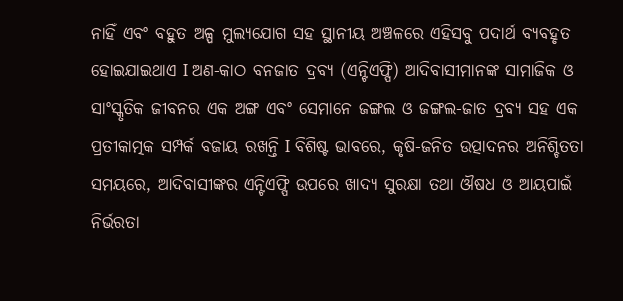ନାହିଁ ଏବଂ ବହୁତ ଅଳ୍ପ ମୁଲ୍ୟଯୋଗ ସହ ସ୍ଥାନୀୟ ଅଞ୍ଚଳରେ ଏହିସବୁ ପଦାର୍ଥ ବ୍ୟବହୃତ ହୋଇଯାଇଥାଏ I ଅଣ-କାଠ ବନଜାତ ଦ୍ରବ୍ୟ (ଏନ୍ଟିଏଫ୍ପି) ଆଦିବାସୀମାନଙ୍କ ସାମାଜିକ ଓ ସାଂସ୍କୃତିକ ଜୀବନର ଏକ ଅଙ୍ଗ ଏବଂ ସେମାନେ ଜଙ୍ଗଲ ଓ ଜଙ୍ଗଲ-ଜାତ ଦ୍ରବ୍ୟ ସହ ଏକ ପ୍ରତୀକାତ୍ମକ ସମ୍ପର୍କ ବଜାୟ ରଖନ୍ତି I ବିଶିଷ୍ଟ ଭାବରେ, କୃଷି-ଜନିତ ଉତ୍ପାଦନର ଅନିଶ୍ଚିତତା ସମୟରେ, ଆଦିବାସୀଙ୍କର ଏନ୍ଟିଏଫ୍ପି ଉପରେ ଖାଦ୍ୟ ସୁରକ୍ଷା ତଥା ଔଷଧ ଓ ଆୟପାଇଁ ନିର୍ଭରତା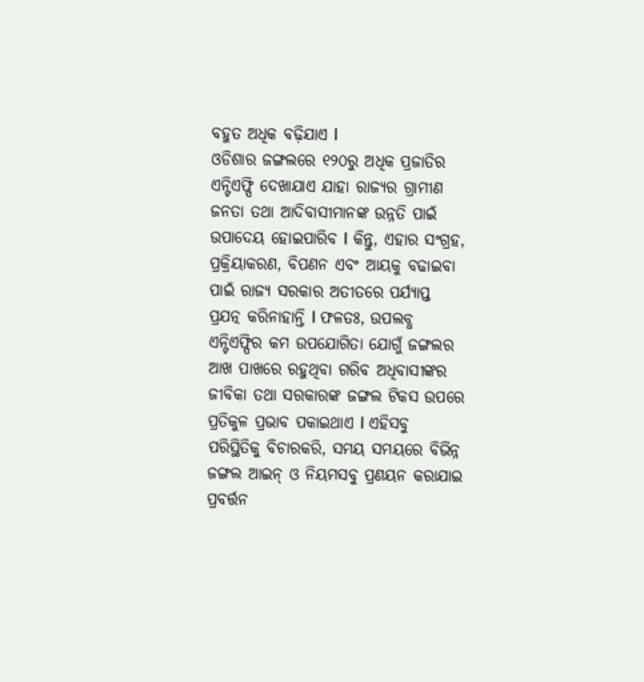ବହୁତ ଅଧିକ ବଢ଼ିଯାଏ I
ଓଡିଶାର ଜଙ୍ଗଲରେ ୧୨୦ରୁ ଅଧିକ ପ୍ରଜାତିର ଏନ୍ଟିଏଫ୍ପି ଦେଖାଯାଏ ଯାହା ରାଜ୍ୟର ଗ୍ରାମୀଣ ଜନତା ତଥା ଆଦିବାସୀମାନଙ୍କ ଉନ୍ନତି ପାଇଁ ଉପାଦେୟ ହୋଇପାରିବ I କିନ୍ତୁ, ଏହାର ସଂଗ୍ରହ, ପ୍ରକ୍ରିୟାକରଣ, ବିପଣନ ଏବଂ ଆୟକୁ ବଢାଇବା ପାଇଁ ରାଜ୍ୟ ସରକାର ଅତୀତରେ ପର୍ଯ୍ୟାପ୍ତ ପ୍ରଯତ୍ନ କରିନାହାନ୍ତି I ଫଳତଃ, ଉପଲବ୍ଧ ଏନ୍ଟିଏଫ୍ପିର କମ ଉପଯୋଗିତା ଯୋଗୁଁ ଜଙ୍ଗଲର ଆଖ ପାଖରେ ରହୁଥିବା ଗରିବ ଅଧିବାସୀଙ୍କର ଜୀବିକା ତଥା ସରକାରଙ୍କ ଜଙ୍ଗଲ ଟିକସ ଉପରେ ପ୍ରତିକୁଳ ପ୍ରଭାବ ପକାଇଥାଏ I ଏହିସବୁ ପରିସ୍ଥିତିକୁ ବିଚାରକରି, ସମୟ ସମୟରେ ବିଭିନ୍ନ ଜଙ୍ଗଲ ଆଇନ୍ ଓ ନିୟମସବୁ ପ୍ରଣୟନ କରାଯାଇ ପ୍ରବର୍ତ୍ତନ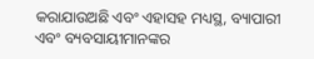କରାଯାଉଅଛି ଏବଂ ଏହାସହ ମଧ୍ୟସ୍ଥ, ବ୍ୟାପାରୀ ଏବଂ ବ୍ୟବସାୟୀମାନଙ୍କର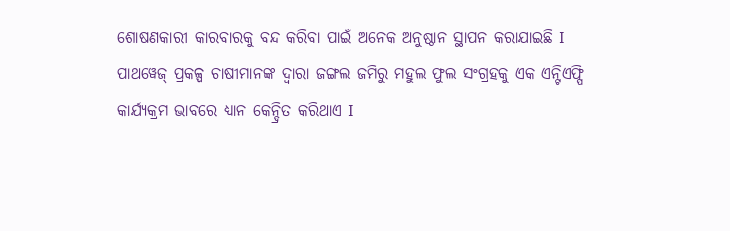ଶୋଷଣକାରୀ କାରବାରକୁ ବନ୍ଦ କରିବା ପାଇଁ ଅନେକ ଅନୁଷ୍ଠାନ ସ୍ଥାପନ କରାଯାଇଛି I
ପାଥୱେଜ୍ ପ୍ରକଳ୍ପ ଚାଷୀମାନଙ୍କ ଦ୍ୱାରା ଜଙ୍ଗଲ ଜମିରୁ ମହୁଲ ଫୁଲ ସଂଗ୍ରହକୁ ଏକ ଏନ୍ଟିଏଫ୍ପି କାର୍ଯ୍ୟକ୍ରମ ଭାବରେ ଧ୍ୟାନ କେନ୍ଦ୍ରିତ କରିଥାଏ I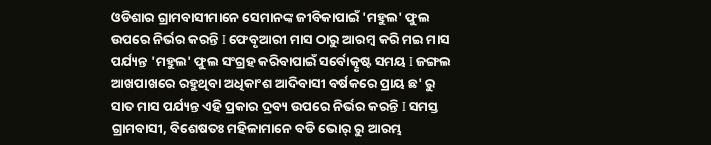ଓଡିଶାର ଗ୍ରାମବାସୀମାନେ ସେମାନଙ୍କ ଜୀବିକାପାଇଁ 'ମହୁଲ' ଫୁଲ ଉପରେ ନିର୍ଭର କରନ୍ତି I ଫେବୃଆରୀ ମାସ ଠାରୁ ଆରମ୍ବ କରି ମଇ ମାସ ପର୍ଯ୍ୟନ୍ତ 'ମହୁଲ' ଫୁଲ ସଂଗ୍ରହ କରିବାପାଇଁ ସର୍ବୋତ୍କୃଷ୍ଟ ସମୟ I ଜଙ୍ଗଲ ଆଖପାଖରେ ରହୁଥିବା ଅଧିକାଂଶ ଆଦିବାସୀ ବର୍ଷକରେ ପ୍ରାୟ ଛ' ରୁ ସାତ ମାସ ପର୍ଯ୍ୟନ୍ତ ଏହି ପ୍ରକାର ଦ୍ରବ୍ୟ ଉପରେ ନିର୍ଭର କରନ୍ତି I ସମସ୍ତ ଗ୍ରାମବାସୀ, ବିଶେଷତଃ ମହିଳାମାନେ ବଡି ଭୋର୍ ରୁ ଆରମ୍ଭ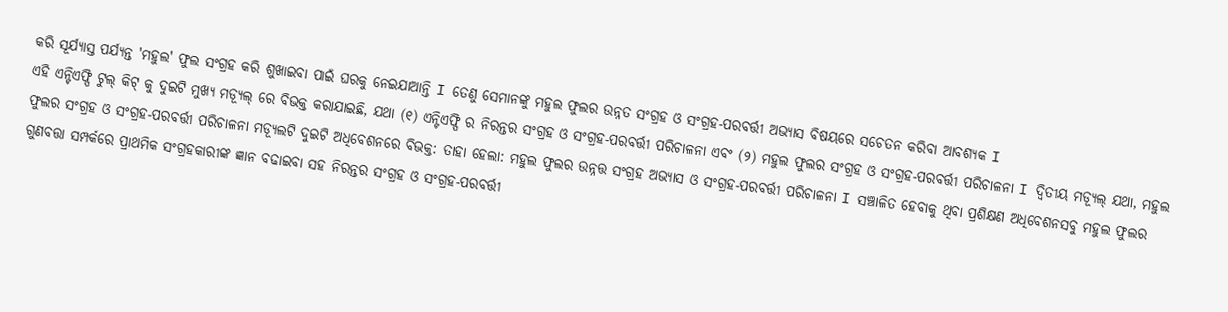କରି ସୂର୍ଯ୍ୟାସ୍ତ ପର୍ଯ୍ୟନ୍ତ 'ମହୁଲ' ଫୁଲ ସଂଗ୍ରହ କରି ଶୁଖାଇବା ପାଇଁ ଘରକୁ ନେଇଯାଆନ୍ତି I ତେଣୁ ସେମାନଙ୍କୁ ମହୁଲ ଫୁଲର ଉନ୍ନତ ସଂଗ୍ରହ ଓ ସଂଗ୍ରହ-ପରବର୍ତ୍ତୀ ଅଭ୍ୟାସ ବିଷୟରେ ସଚେତନ କରିବା ଆବଶ୍ୟକ I
ଏହି ଏନ୍ଟିଏଫ୍ପି ଟୁଲ୍ କିଟ୍ କୁ ଦୁଇଟି ମୁଖ୍ୟ ମଡ୍ୟୂଲ୍ ରେ ବିଭକ୍ତ କରାଯାଇଛି, ଯଥା (୧) ଏନ୍ଟିଏଫ୍ପି ର ନିରନ୍ତର ସଂଗ୍ରହ ଓ ସଂଗ୍ରହ-ପରବର୍ତ୍ତୀ ପରିଚାଳନା ଏବଂ (୨) ମହୁଲ ଫୁଲର ସଂଗ୍ରହ ଓ ସଂଗ୍ରହ-ପରବର୍ତ୍ତୀ ପରିଚାଳନା I ଦ୍ୱିତୀୟ ମଡ୍ୟୂଲ୍ ଯଥା, ମହୁଲ ଫୁଲର ସଂଗ୍ରହ ଓ ସଂଗ୍ରହ-ପରବର୍ତ୍ତୀ ପରିଚାଳନା ମଡ୍ୟୂଲଟି ଦୁଇଟି ଅଧିବେଶନରେ ବିଭକ୍ତ: ତାହା ହେଲା: ମହୁଲ ଫୁଲର ଉନ୍ନତ୍ତ ସଂଗ୍ରହ ଅଭ୍ୟାସ ଓ ସଂଗ୍ରହ-ପରବର୍ତ୍ତୀ ପରିଚାଳନା I ସଞ୍ଚାଳିତ ହେବାକୁ ଥିବା ପ୍ରଶିକ୍ଷଣ ଅଧିବେଶନସବୁ ମହୁଲ ଫୁଲର ଗୁଣବତ୍ତା ସମ୍ପର୍କରେ ପ୍ରାଥମିକ ସଂଗ୍ରହକାରୀଙ୍କ ଜ୍ଞାନ ବଢାଇବା ସହ ନିରନ୍ତର ସଂଗ୍ରହ ଓ ସଂଗ୍ରହ-ପରବର୍ତ୍ତୀ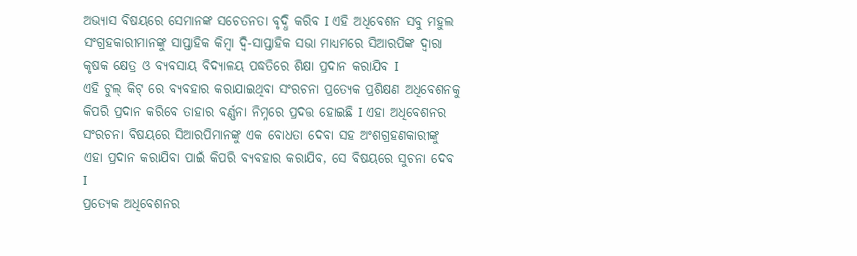ଅଭ୍ୟାସ ବିଷୟରେ ସେମାନଙ୍କ ସଚେତନତା ବୃଦ୍ଧି କରିବ I ଏହି ଅଧିବେଶନ ସବୁ ମହୁଲ ସଂଗ୍ରହକାରୀମାନଙ୍କୁ ସାପ୍ତାହିକ କିମ୍ବା ଦ୍ୱି-ସାପ୍ତାହିକ ସଭା ମାଧ୍ୟମରେ ସିଆରପିଙ୍କ ଦ୍ୱାରା କୃଷକ କ୍ଷେତ୍ର ଓ ବ୍ୟବସାୟ ବିଦ୍ୟାଳୟ ପଦ୍ଧତିରେ ଶିକ୍ଷା ପ୍ରଦାନ କରାଯିବ I
ଏହି ଟୁଲ୍ କିଟ୍ ରେ ବ୍ୟବହାର କରାଯାଇଥିବା ସଂରଚନା ପ୍ରତ୍ୟେକ ପ୍ରଶିକ୍ଷଣ ଅଧିବେଶନକୁ କିପରି ପ୍ରଦାନ କରିବେ ତାହାର ବର୍ଣ୍ଣନା ନିମ୍ନରେ ପ୍ରଦତ୍ତ ହୋଇଛି I ଏହା ଅଧିବେଶନର ସଂରଚନା ବିଷୟରେ ସିଆରପିମାନଙ୍କୁ ଏକ ବୋଧତା ଦେବା ସହ ଅଂଶଗ୍ରହଣକାରୀଙ୍କୁ ଏହା ପ୍ରଦାନ କରାଯିବା ପାଇଁ କିପରି ବ୍ୟବହାର କରାଯିବ, ସେ ବିଷୟରେ ସୁଚନା ଦେବ I
ପ୍ରତ୍ୟେକ ଅଧିବେଶନର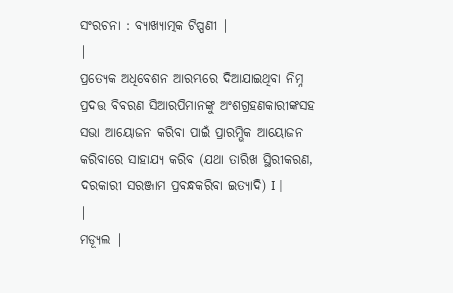ସଂରଚନା : ବ୍ୟାଖ୍ୟାତ୍ମକ ଟିପ୍ପଣୀ |
|
ପ୍ରତ୍ୟେକ ଅଧିବେଶନ ଆରମ୍ଭରେ ଦିଆଯାଇଥିବା ନିମ୍ନ ପ୍ରଦତ୍ତ ବିବରଣ ସିଆରପିମାନଙ୍କୁ ଅଂଶଗ୍ରହଣକାରୀଙ୍କସହ ସଭା ଆୟୋଜନ କରିବା ପାଇଁ ପ୍ରାରମ୍ଭିକ ଆୟୋଜନ କରିବାରେ ସାହାଯ୍ୟ କରିବ (ଯଥା ତାରିଖ ସ୍ଥିରୀକରଣ, ଦରକାରୀ ସରଞ୍ଜାମ ପ୍ରବନ୍ଧକରିବା ଇତ୍ୟାଦି) I |
|
ମଡ୍ୟୂଲ |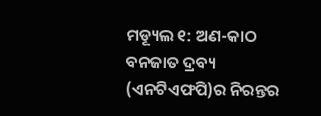ମଡ୍ୟୂଲ ୧: ଅଣ-କାଠ ବନଜାତ ଦ୍ରବ୍ୟ (ଏନଟିଏଫପି)ର ନିରନ୍ତର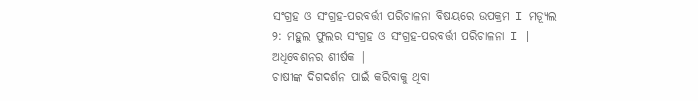ସଂଗ୍ରହ ଓ ସଂଗ୍ରହ-ପରବର୍ତ୍ତୀ ପରିଚାଳନା ବିଷୟରେ ଉପକ୍ରମ I ମଡ୍ୟୂଲ ୨: ମହୁଲ ଫୁଲର ସଂଗ୍ରହ ଓ ସଂଗ୍ରହ-ପରବର୍ତ୍ତୀ ପରିଚାଳନା I |
ଅଧିବେଶନର ଶୀର୍ଷକ |
ଚାଷୀଙ୍କ ଦିଗଦର୍ଶନ ପାଇଁ କରିବାକୁ ଥିବା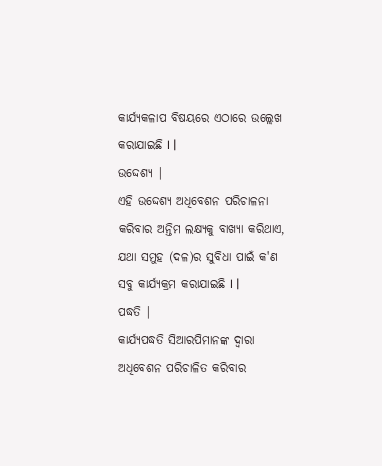କାର୍ଯ୍ୟକଳାପ ବିଷୟରେ ଏଠାରେ ଉଲ୍ଲେଖ କରାଯାଇଛି I |
ଉଦ୍ଦେଶ୍ୟ |
ଏହି ଉଦ୍ଦେଶ୍ୟ ଅଧିବେଶନ ପରିଚାଳନା କରିବାର ଅନ୍ତିମ ଲକ୍ଷ୍ୟକୁ ବାଖ୍ୟା କରିଥାଏ, ଯଥା ସମୁହ (ଦଳ)ର ସୁବିଧା ପାଇଁ କ'ଣ ସବୁ କାର୍ଯ୍ୟକ୍ରମ କରାଯାଇଛି I |
ପଦ୍ଧତି |
କାର୍ଯ୍ୟପଦ୍ଧତି ସିଆରପିମାନଙ୍କ ଦ୍ୱାରା ଅଧିବେଶନ ପରିଚାଳିତ କରିବାର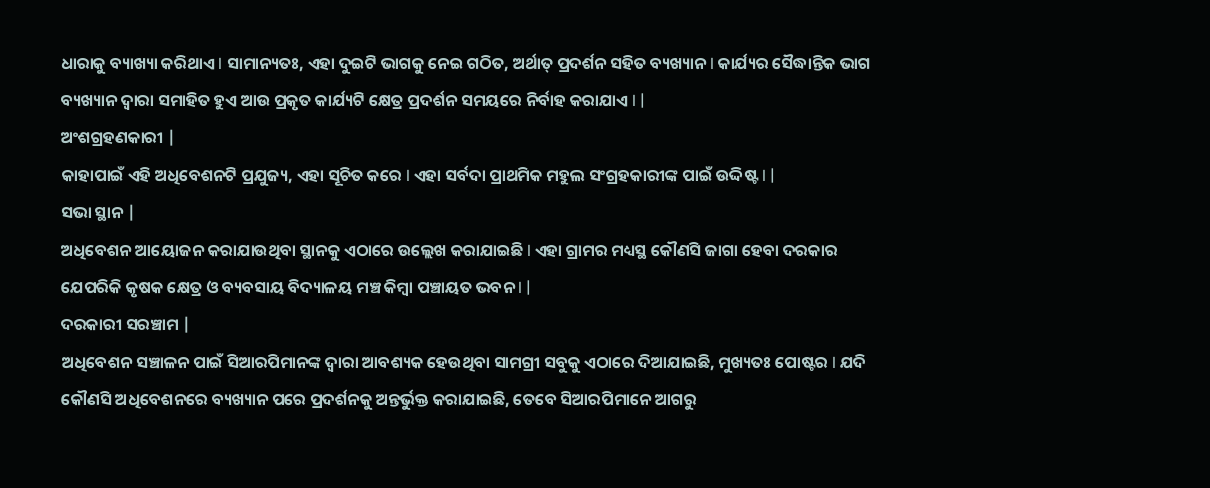ଧାରାକୁ ବ୍ୟାଖ୍ୟା କରିଥାଏ I ସାମାନ୍ୟତଃ, ଏହା ଦୁଇଟି ଭାଗକୁ ନେଇ ଗଠିତ, ଅର୍ଥାତ୍ ପ୍ରଦର୍ଶନ ସହିତ ବ୍ୟଖ୍ୟାନ I କାର୍ଯ୍ୟର ସୈଦ୍ଧାନ୍ତିକ ଭାଗ ବ୍ୟଖ୍ୟାନ ଦ୍ୱାରା ସମାହିତ ହୁଏ ଆଉ ପ୍ରକୃତ କାର୍ଯ୍ୟଟି କ୍ଷେତ୍ର ପ୍ରଦର୍ଶନ ସମୟରେ ନିର୍ବାହ କରାଯାଏ I |
ଅଂଶଗ୍ରହଣକାରୀ |
କାହାପାଇଁ ଏହି ଅଧିବେଶନଟି ପ୍ରଯୁଜ୍ୟ, ଏହା ସୂଚିତ କରେ I ଏହା ସର୍ବଦା ପ୍ରାଥମିକ ମହୁଲ ସଂଗ୍ରହକାରୀଙ୍କ ପାଇଁ ଉଦ୍ଦିଷ୍ଟ I |
ସଭା ସ୍ଥାନ |
ଅଧିବେଶନ ଆୟୋଜନ କରାଯାଉଥିବା ସ୍ଥାନକୁ ଏଠାରେ ଉଲ୍ଲେଖ କରାଯାଇଛି I ଏହା ଗ୍ରାମର ମଧ୍ୟସ୍ଥ କୌଣସି ଜାଗା ହେବା ଦରକାର ଯେପରିକି କୃଷକ କ୍ଷେତ୍ର ଓ ବ୍ୟବସାୟ ବିଦ୍ୟାଳୟ ମଞ୍ଚ କିମ୍ବା ପଞ୍ଚାୟତ ଭବନ I |
ଦରକାରୀ ସରଞ୍ଚାମ |
ଅଧିବେଶନ ସଞ୍ଚାଳନ ପାଇଁ ସିଆରପିମାନଙ୍କ ଦ୍ୱାରା ଆବଶ୍ୟକ ହେଉଥିବା ସାମଗ୍ରୀ ସବୁକୁ ଏଠାରେ ଦିଆଯାଇଛି, ମୁଖ୍ୟତଃ ପୋଷ୍ଟର I ଯଦି କୌଣସି ଅଧିବେଶନରେ ବ୍ୟଖ୍ୟାନ ପରେ ପ୍ରଦର୍ଶନକୁ ଅନ୍ତର୍ଭୁକ୍ତ କରାଯାଇଛି, ତେବେ ସିଆରପିମାନେ ଆଗରୁ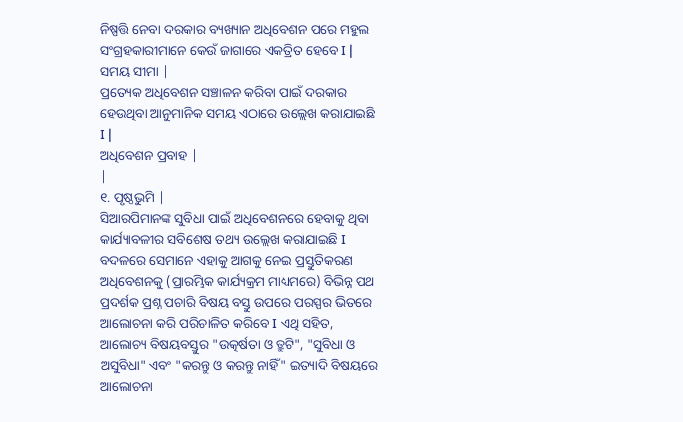ନିଷ୍ପତ୍ତି ନେବା ଦରକାର ବ୍ୟଖ୍ୟାନ ଅଧିବେଶନ ପରେ ମହୁଲ ସଂଗ୍ରହକାରୀମାନେ କେଉଁ ଜାଗାରେ ଏକତ୍ରିତ ହେବେ I |
ସମୟ ସୀମା |
ପ୍ରତ୍ୟେକ ଅଧିବେଶନ ସଞ୍ଚାଳନ କରିବା ପାଇଁ ଦରକାର ହେଉଥିବା ଆନୁମାନିକ ସମୟ ଏଠାରେ ଉଲ୍ଲେଖ କରାଯାଇଛି I |
ଅଧିବେଶନ ପ୍ରବାହ |
|
୧. ପୃଷ୍ଠଭୁମି |
ସିଆରପିମାନଙ୍କ ସୁବିଧା ପାଇଁ ଅଧିବେଶନରେ ହେବାକୁ ଥିବା କାର୍ଯ୍ୟାବଳୀର ସବିଶେଷ ତଥ୍ୟ ଉଲ୍ଲେଖ କରାଯାଇଛି I ବଦଳରେ ସେମାନେ ଏହାକୁ ଆଗକୁ ନେଇ ପ୍ରସ୍ତୁତିକରଣ ଅଧିବେଶନକୁ (ପ୍ରାରମ୍ଭିକ କାର୍ଯ୍ୟକ୍ରମ ମାଧ୍ୟମରେ) ବିଭିନ୍ନ ପଥ ପ୍ରଦର୍ଶକ ପ୍ରଶ୍ନ ପଚାରି ବିଷୟ ବସ୍ତୁ ଉପରେ ପରସ୍ପର ଭିତରେ ଆଲୋଚନା କରି ପରିଚାଳିତ କରିବେ I ଏଥି ସହିତ, ଆଲୋଚ୍ୟ ବିଷୟବସ୍ତୁର "ଉତ୍କର୍ଷତା ଓ ତ୍ରୁଟି", "ସୁବିଧା ଓ ଅସୁବିଧା" ଏବଂ "କରନ୍ତୁ ଓ କରନ୍ତୁ ନାହିଁ" ଇତ୍ୟାଦି ବିଷୟରେ ଆଲୋଚନା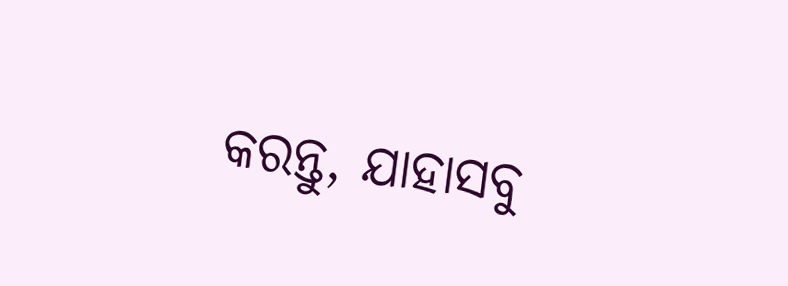କରନ୍ତୁ, ଯାହାସବୁ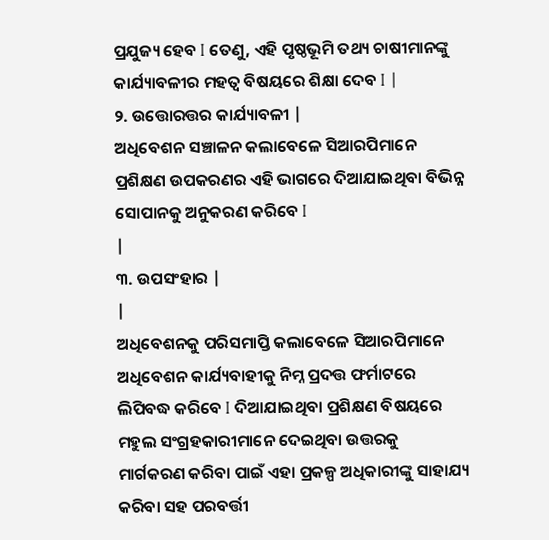ପ୍ରଯୁଜ୍ୟ ହେବ I ତେଣୁ, ଏହି ପୃଷ୍ଠଭୂମି ତଥ୍ୟ ଚାଷୀମାନଙ୍କୁ କାର୍ଯ୍ୟାବଳୀର ମହତ୍ୱ ବିଷୟରେ ଶିକ୍ଷା ଦେବ I |
୨. ଉତ୍ତୋରତ୍ତର କାର୍ଯ୍ୟାବଳୀ |
ଅଧିବେଶନ ସଞ୍ଚାଳନ କଲାବେଳେ ସିଆରପିମାନେ ପ୍ରଶିକ୍ଷଣ ଉପକରଣର ଏହି ଭାଗରେ ଦିଆଯାଇଥିବା ବିଭିନ୍ନ ସୋପାନକୁ ଅନୁକରଣ କରିବେ I
|
୩. ଉପସଂହାର |
|
ଅଧିବେଶନକୁ ପରିସମାପ୍ତି କଲାବେଳେ ସିଆରପିମାନେ ଅଧିବେଶନ କାର୍ଯ୍ୟବାହୀକୁ ନିମ୍ନ ପ୍ରଦତ୍ତ ଫର୍ମାଟରେ ଲିପିବଦ୍ଧ କରିବେ I ଦିଆଯାଇଥିବା ପ୍ରଶିକ୍ଷଣ ବିଷୟରେ ମହୁଲ ସଂଗ୍ରହକାରୀମାନେ ଦେଇଥିବା ଉତ୍ତରକୁ ମାର୍ଗକରଣ କରିବା ପାଇଁ ଏହା ପ୍ରକଳ୍ପ ଅଧିକାରୀଙ୍କୁ ସାହାଯ୍ୟ କରିବା ସହ ପରବର୍ତ୍ତୀ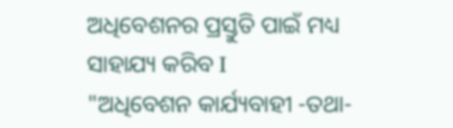ଅଧିବେଶନର ପ୍ରସ୍ତୁତି ପାଇଁ ମଧ୍ୟ ସାହାଯ୍ୟ କରିବ I
"ଅଧିବେଶନ କାର୍ଯ୍ୟବାହୀ -ତଥା-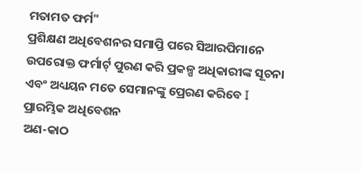ମତାମତ ଫର୍ମ"
ପ୍ରଶିକ୍ଷଣ ଅଧିବେଶନର ସମାପ୍ତି ପରେ ସିଆରପିମାନେ ଉପରୋକ୍ତ ଫର୍ମାର୍ଟ୍ ପୁରଣ କରି ପ୍ରକଳ୍ପ ଅଧିକାରୀଙ୍କ ସୂଚନା ଏବଂ ଅଧ୍ୟୟନ ମତେ ସେମାନଙ୍କୁ ପ୍ରେରଣ କରିବେ I
ପ୍ରାରମ୍ଭିକ ଅଧିବେଶନ
ଅଣ-କାଠ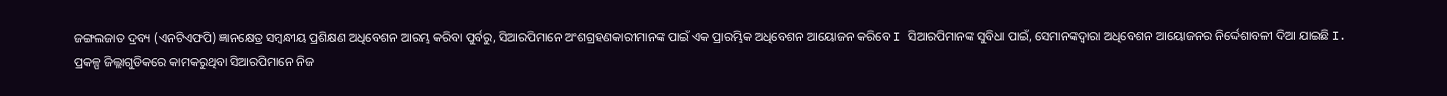ଜଙ୍ଗଲଜାତ ଦ୍ରବ୍ୟ (ଏନଟିଏଫପି) ଜ୍ଞାନକ୍ଷେତ୍ର ସମ୍ବନ୍ଧୀୟ ପ୍ରଶିକ୍ଷଣ ଅଧିବେଶନ ଆରମ୍ଭ କରିବା ପୁର୍ବରୁ, ସିଆରପିମାନେ ଅଂଶଗ୍ରହଣକାରୀମାନଙ୍କ ପାଇଁ ଏକ ପ୍ରାରମ୍ଭିକ ଅଧିବେଶନ ଆୟୋଜନ କରିବେ I ସିଆରପିମାନଙ୍କ ସୁବିଧା ପାଇଁ, ସେମାନଙ୍କଦ୍ୱାରା ଅଧିବେଶନ ଆୟୋଜନର ନିର୍ଦ୍ଦେଶାବଳୀ ଦିଆ ଯାଇଛି I.
ପ୍ରକଳ୍ପ ଜିଲ୍ଲାଗୁଡିକରେ କାମକରୁଥିବା ସିଆରପିମାନେ ନିଜ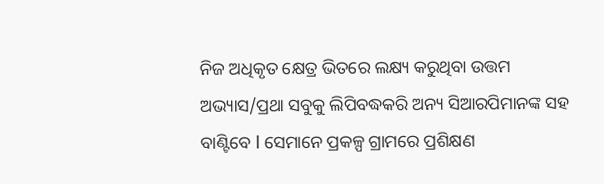ନିଜ ଅଧିକୃତ କ୍ଷେତ୍ର ଭିତରେ ଲକ୍ଷ୍ୟ କରୁଥିବା ଉତ୍ତମ ଅଭ୍ୟାସ/ପ୍ରଥା ସବୁକୁ ଲିପିବଦ୍ଧକରି ଅନ୍ୟ ସିଆରପିମାନଙ୍କ ସହ ବାଣ୍ଟିବେ I ସେମାନେ ପ୍ରକଳ୍ପ ଗ୍ରାମରେ ପ୍ରଶିକ୍ଷଣ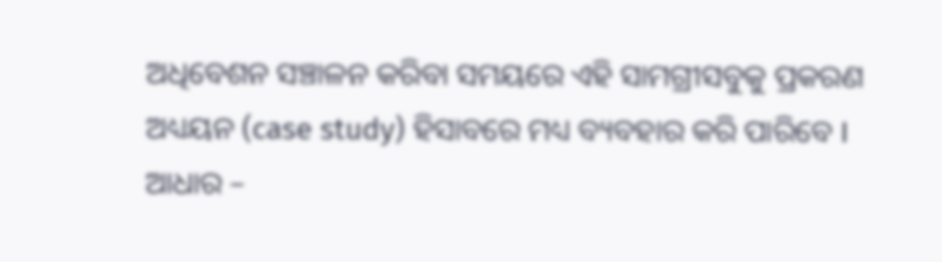ଅଧିବେଶନ ସଞ୍ଚାଳନ କରିବା ସମୟରେ ଏହି ସାମଗ୍ରୀସବୁକୁ ପ୍ରକରଣ ଅଧ୍ୟୟନ (case study) ହିସାବରେ ମଧ୍ୟ ବ୍ୟବହାର କରି ପାରିବେ I
ଆଧାର –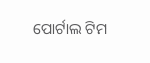ପୋର୍ଟାଲ ଟିମ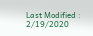Last Modified : 2/19/2020